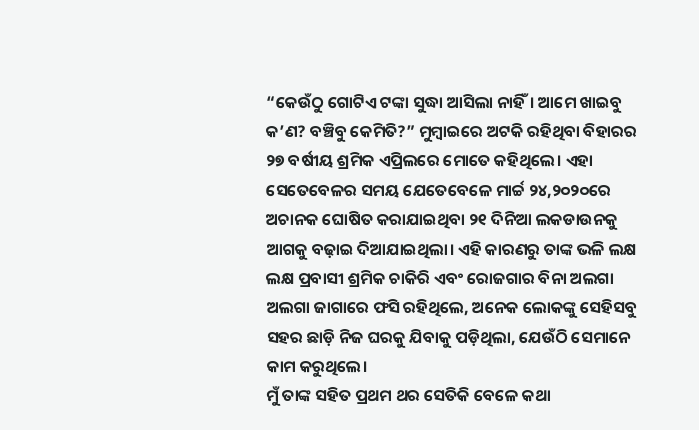“କେଉଁଠୁ ଗୋଟିଏ ଟଙ୍କା ସୁଦ୍ଧା ଆସିଲା ନାହିଁ। ଆମେ ଖାଇବୁ କ’ଣ? ବଞ୍ଚିବୁ କେମିତି?” ମୁମ୍ବାଇରେ ଅଟକି ରହିଥିବା ବିହାରର ୨୭ ବର୍ଷୀୟ ଶ୍ରମିକ ଏପ୍ରିଲରେ ମୋତେ କହିଥିଲେ। ଏହା ସେତେବେଳର ସମୟ ଯେତେବେଳେ ମାର୍ଚ୍ଚ ୨୪,୨୦୨୦ରେ ଅଚାନକ ଘୋଷିତ କରାଯାଇଥିବା ୨୧ ଦିନିଆ ଲକଡାଉନକୁ ଆଗକୁ ବଢ଼ାଇ ଦିଆଯାଇଥିଲା। ଏହି କାରଣରୁ ତାଙ୍କ ଭଳି ଲକ୍ଷ ଲକ୍ଷ ପ୍ରବାସୀ ଶ୍ରମିକ ଚାକିରି ଏବଂ ରୋଜଗାର ବିନା ଅଲଗା ଅଲଗା ଜାଗାରେ ଫସି ରହିଥିଲେ, ଅନେକ ଲୋକଙ୍କୁ ସେହିସବୁ ସହର ଛାଡ଼ି ନିଜ ଘରକୁ ଯିବାକୁ ପଡ଼ିଥିଲା, ଯେଉଁଠି ସେମାନେ କାମ କରୁଥିଲେ।
ମୁଁ ତାଙ୍କ ସହିତ ପ୍ରଥମ ଥର ସେତିକି ବେଳେ କଥା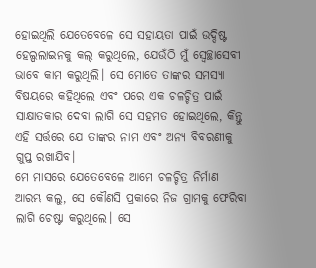ହୋଇଥିଲି ଯେତେବେଳେ ସେ ସହାୟତା ପାଇଁ ଉଦ୍ଦିଷ୍ଟ ହେଲ୍ପଲାଇନକୁ କଲ୍ କରୁଥିଲେ, ଯେଉଁଠି ମୁଁ ସ୍ୱେଚ୍ଛାସେବୀ ଭାବେ କାମ କରୁଥିଲି। ସେ ମୋତେ ତାଙ୍କର ସମସ୍ୟା ବିଷୟରେ କହିଥିଲେ ଏବଂ ପରେ ଏକ ଚଳଚ୍ଚିତ୍ର ପାଇଁ ସାକ୍ଷାତକାର ଦେବା ଲାଗି ସେ ସହମତ ହୋଇଥିଲେ, କିନ୍ତୁ ଏହି ସର୍ତ୍ତରେ ଯେ ତାଙ୍କର ନାମ ଏବଂ ଅନ୍ୟ ବିବରଣୀକୁ ଗୁପ୍ତ ରଖାଯିବ।
ମେ ମାସରେ ଯେତେବେଳେ ଆମେ ଚଳଚ୍ଚିତ୍ର ନିର୍ମାଣ ଆରମ୍ଭ କଲୁ, ସେ କୌଣସି ପ୍ରକାରେ ନିଜ ଗ୍ରାମକୁ ଫେରିବା ଲାଗି ଚେଷ୍ଟା କରୁଥିଲେ। ସେ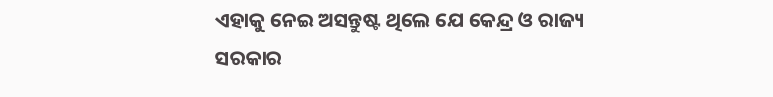ଏହାକୁ ନେଇ ଅସନ୍ତୁଷ୍ଟ ଥିଲେ ଯେ କେନ୍ଦ୍ର ଓ ରାଜ୍ୟ ସରକାର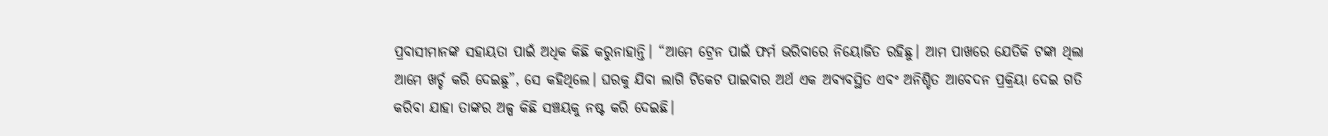ପ୍ରବାସୀମାନଙ୍କ ସହାୟତା ପାଇଁ ଅଧିକ କିଛି କରୁନାହାନ୍ତି। “ଆମେ ଟ୍ରେନ ପାଇଁ ଫର୍ମ ଭରିବାରେ ନିୟୋଜିତ ରହିଛୁ। ଆମ ପାଖରେ ଯେତିକି ଟଙ୍କା ଥିଲା ଆମେ ଖର୍ଚ୍ଚ କରି ଦେଇଛୁ”, ସେ କହିଥିଲେ। ଘରକୁ ଯିବା ଲାଗି ଟିକେଟ ପାଇବାର ଅର୍ଥ ଏକ ଅବ୍ୟବସ୍ଥିତ ଏବଂ ଅନିଶ୍ଚିତ ଆବେଦନ ପ୍ରକ୍ରିୟା ଦେଇ ଗତି କରିବା ଯାହା ତାଙ୍କର ଅଳ୍ପ କିଛି ସଞ୍ଚୟକୁ ନଷ୍ଟ କରି ଦେଇଛି।